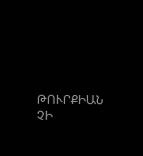ԹՈՒՐՔԻԱՆ ՉԻ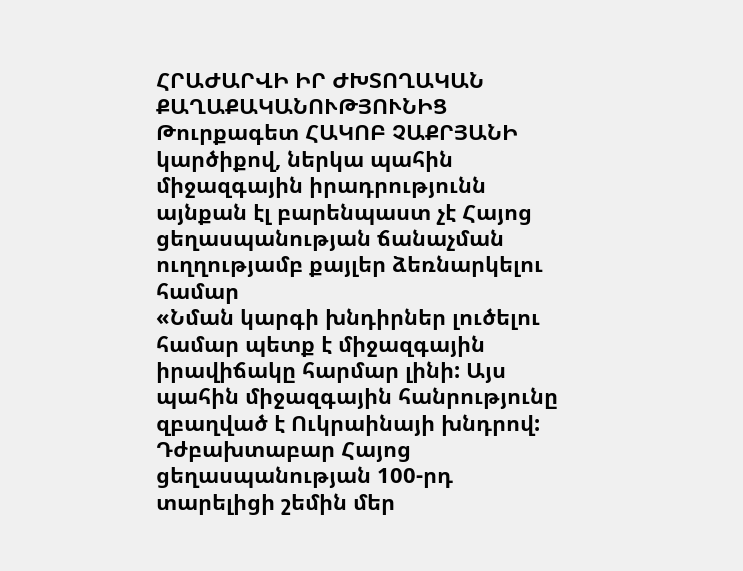ՀՐԱԺԱՐՎԻ ԻՐ ԺԽՏՈՂԱԿԱՆ ՔԱՂԱՔԱԿԱՆՈՒԹՅՈՒՆԻՑ
Թուրքագետ ՀԱԿՈԲ ՉԱՔՐՅԱՆԻ կարծիքով, ներկա պահին միջազգային իրադրությունն այնքան էլ բարենպաստ չէ Հայոց ցեղասպանության ճանաչման ուղղությամբ քայլեր ձեռնարկելու համար
«Նման կարգի խնդիրներ լուծելու համար պետք է միջազգային իրավիճակը հարմար լինի: Այս պահին միջազգային հանրությունը զբաղված է Ուկրաինայի խնդրով: Դժբախտաբար Հայոց ցեղասպանության 100-րդ տարելիցի շեմին մեր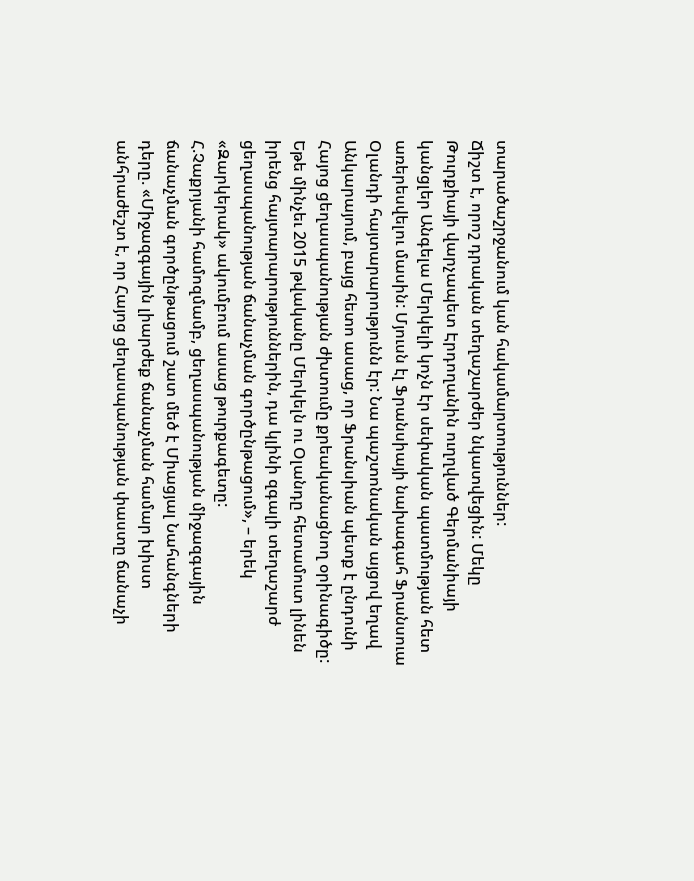տարածաշրջանում կան հակամարտություններ:
Ճիշտ է, որոշ դրական տեղաշարժեր նկատվեցին: Մեկը Թուրքիայի վարչապետ Էրդողանին ուղղված Գերմանիայի կանցլեր Անգելա Մերկելի կոչն էր սեփական պատմության հետ առերեսվելու մասին: Մյուսն էլ Ֆրանսիայի նախագահ Ֆրանսուա Օլանդի հայտարարությունն էր: Նա պաշտոնական այցով եղավ Անկարայում, բայց հետո ասաց, որ Ֆրանսիան պետք է ընդունի Հայոց ցեղասպանության ժխտումը քրեականացնող օրինագիծը:
Եթե մինչեւ 2015 թվականը Մերկելն ու Օլանդը հետամուտ լինեն իրենց հայտարարություններին, դա կլինի զգալի տեղաշարժ ցեղասպանության ճանաչման գործընթացում», – երեկ «Զարկերակ» ակումբում ասաց թուրքագետը:
Հ.Չաքրյանի համոզմամբ, ցեղասպանության միջազգային ճանաչման գործընթացում շատ մեծ է Միացյալ Նահանգների դերը. «Միջազգային լիարժեք ճանաչման համար խիստ անհրաժեշտ է, որ Հայոց ցեղասպանության փաստը ճանաչի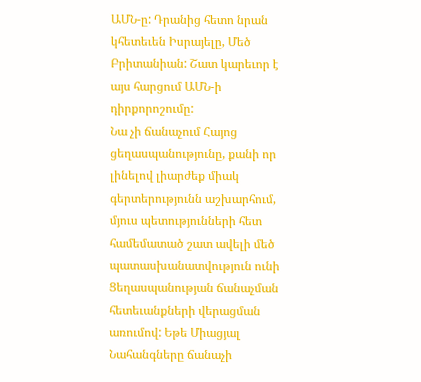ԱՄՆ-ը: Դրանից հետո նրան կհետեւեն Իսրայելը, Մեծ Բրիտանիան: Շատ կարեւոր է այս հարցում ԱՄՆ-ի դիրքորոշումը:
Նա չի ճանաչում Հայոց ցեղասպանությունը, քանի որ լինելով լիարժեք միակ գերտերությունն աշխարհում, մյուս պետությունների հետ համեմատած շատ ավելի մեծ պատասխանատվություն ունի Ցեղասպանության ճանաչման հետեւանքների վերացման առումով: Եթե Միացյալ Նահանգները ճանաչի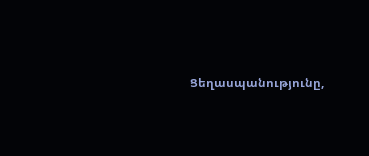Ցեղասպանությունը,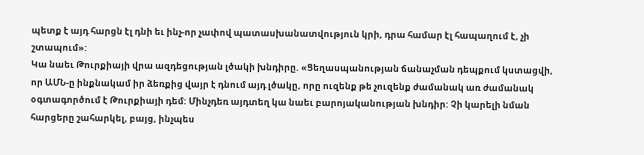պետք է այդ հարցն էլ դնի եւ ինչ-որ չափով պատասխանատվություն կրի, դրա համար էլ հապաղում է, չի շտապում»:
Կա նաեւ Թուրքիայի վրա ազդեցության լծակի խնդիրը. «Ցեղասպանության ճանաչման դեպքում կստացվի, որ ԱՄՆ-ը ինքնակամ իր ձեռքից վայր է դնում այդ լծակը, որը ուզենք թե չուզենք ժամանակ առ ժամանակ օգտագործում է Թուրքիայի դեմ: Մինչդեռ այդտեղ կա նաեւ բարոյականության խնդիր: Չի կարելի նման հարցերը շահարկել, բայց, ինչպես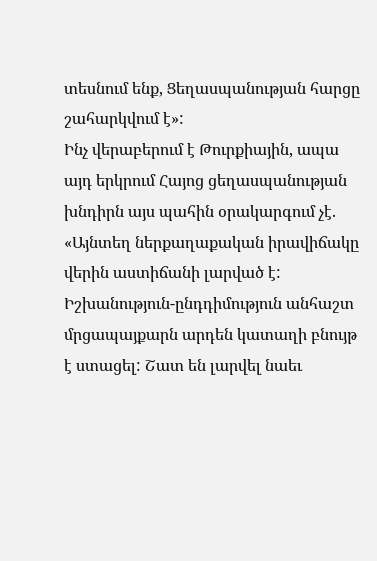տեսնում ենք, Ցեղասպանության հարցը շահարկվում է»:
Ինչ վերաբերում է Թուրքիային, ապա այդ երկրում Հայոց ցեղասպանության խնդիրն այս պահին օրակարգում չէ. «Այնտեղ ներքաղաքական իրավիճակը վերին աստիճանի լարված է: Իշխանություն-ընդդիմություն անհաշտ մրցապայքարն արդեն կատաղի բնույթ է ստացել: Շատ են լարվել նաեւ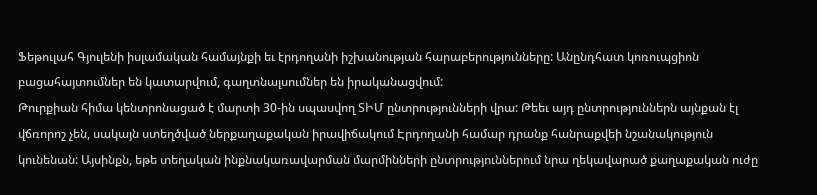Ֆեթուլահ Գյուլենի իսլամական համայնքի եւ էրդողանի իշխանության հարաբերությունները: Անընդհատ կոռուպցիոն բացահայտումներ են կատարվում, գաղտնալսումներ են իրականացվում:
Թուրքիան հիմա կենտրոնացած է մարտի 30-ին սպասվող ՏԻՄ ընտրությունների վրա: Թեեւ այդ ընտրություններն այնքան էլ վճռորոշ չեն, սակայն ստեղծված ներքաղաքական իրավիճակում Էրդողանի համար դրանք հանրաքվեի նշանակություն կունենան: Այսինքն, եթե տեղական ինքնակառավարման մարմինների ընտրություններում նրա ղեկավարած քաղաքական ուժը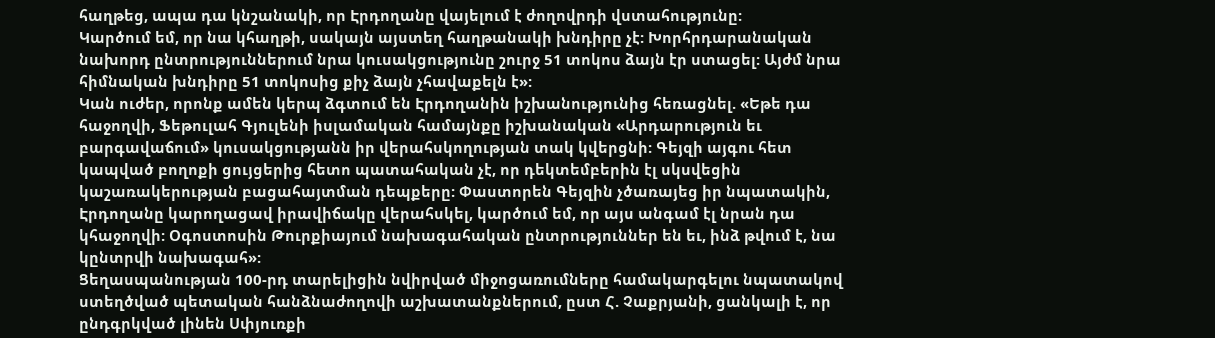հաղթեց, ապա դա կնշանակի, որ Էրդողանը վայելում է ժողովրդի վստահությունը:
Կարծում եմ, որ նա կհաղթի, սակայն այստեղ հաղթանակի խնդիրը չէ: Խորհրդարանական նախորդ ընտրություններում նրա կուսակցությունը շուրջ 51 տոկոս ձայն էր ստացել: Այժմ նրա հիմնական խնդիրը 51 տոկոսից քիչ ձայն չհավաքելն է»:
Կան ուժեր, որոնք ամեն կերպ ձգտում են Էրդողանին իշխանությունից հեռացնել. «Եթե դա հաջողվի, Ֆեթուլահ Գյուլենի իսլամական համայնքը իշխանական «Արդարություն եւ բարգավաճում» կուսակցությանն իր վերահսկողության տակ կվերցնի: Գեյզի այգու հետ կապված բողոքի ցույցերից հետո պատահական չէ, որ դեկտեմբերին էլ սկսվեցին կաշառակերության բացահայտման դեպքերը: Փաստորեն Գեյզին չծառայեց իր նպատակին, Էրդողանը կարողացավ իրավիճակը վերահսկել, կարծում եմ, որ այս անգամ էլ նրան դա կհաջողվի: Օգոստոսին Թուրքիայում նախագահական ընտրություններ են եւ, ինձ թվում է, նա կընտրվի նախագահ»:
Ցեղասպանության 100-րդ տարելիցին նվիրված միջոցառումները համակարգելու նպատակով ստեղծված պետական հանձնաժողովի աշխատանքներում, ըստ Հ. Չաքրյանի, ցանկալի է, որ ընդգրկված լինեն Սփյուռքի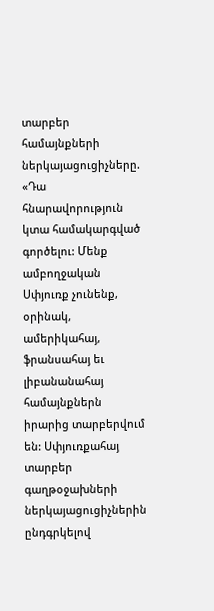տարբեր համայնքների ներկայացուցիչները.
«Դա հնարավորություն կտա համակարգված գործելու: Մենք ամբողջական Սփյուռք չունենք, օրինակ, ամերիկահայ, ֆրանսահայ եւ լիբանանահայ համայնքներն իրարից տարբերվում են: Սփյուռքահայ տարբեր գաղթօջախների ներկայացուցիչներին ընդգրկելով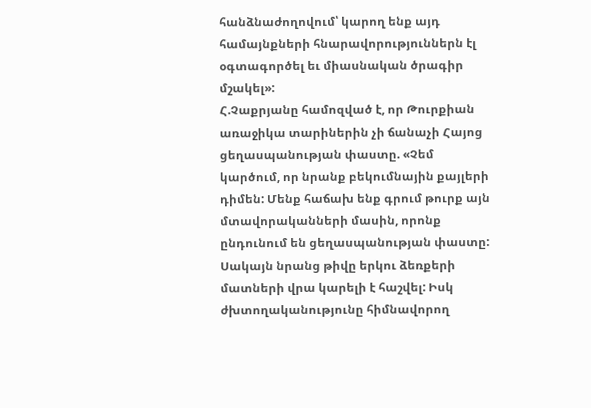հանձնաժողովում՝ կարող ենք այդ համայնքների հնարավորություններն էլ օգտագործել եւ միասնական ծրագիր մշակել»:
Հ.Չաքրյանը համոզված է, որ Թուրքիան առաջիկա տարիներին չի ճանաչի Հայոց ցեղասպանության փաստը. «Չեմ կարծում, որ նրանք բեկումնային քայլերի դիմեն: Մենք հաճախ ենք գրում թուրք այն մտավորականների մասին, որոնք ընդունում են ցեղասպանության փաստը: Սակայն նրանց թիվը երկու ձեռքերի մատների վրա կարելի է հաշվել: Իսկ ժխտողականությունը հիմնավորող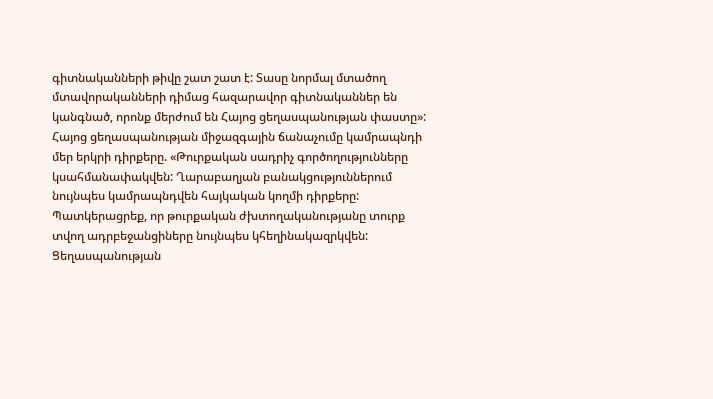գիտնականների թիվը շատ շատ է: Տասը նորմալ մտածող մտավորականների դիմաց հազարավոր գիտնականներ են կանգնած, որոնք մերժում են Հայոց ցեղասպանության փաստը»:
Հայոց ցեղասպանության միջազգային ճանաչումը կամրապնդի մեր երկրի դիրքերը. «Թուրքական սադրիչ գործողությունները կսահմանափակվեն: Ղարաբաղյան բանակցություններում նույնպես կամրապնդվեն հայկական կողմի դիրքերը: Պատկերացրեք, որ թուրքական ժխտողականությանը տուրք տվող ադրբեջանցիները նույնպես կհեղինակազրկվեն: Ցեղասպանության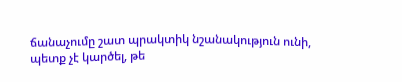ճանաչումը շատ պրակտիկ նշանակություն ունի, պետք չէ կարծել, թե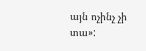այն ոչինչ չի տա»: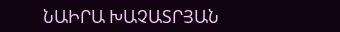ՆԱԻՐԱ ԽԱՉԱՏՐՅԱՆ